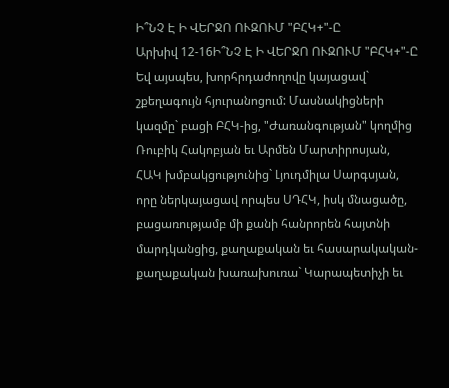Ի՞ՆՉ Է Ի ՎԵՐՋՈ ՈՒԶՈՒՄ "ԲՀԿ+"-Ը
Արխիվ 12-16Ի՞ՆՉ Է Ի ՎԵՐՋՈ ՈՒԶՈՒՄ "ԲՀԿ+"-Ը
Եվ այսպես, խորհրդաժողովը կայացավ` շքեղագույն հյուրանոցում: Մասնակիցների կազմը` բացի ԲՀԿ-ից, "Ժառանգության" կողմից Ռուբիկ Հակոբյան եւ Արմեն Մարտիրոսյան, ՀԱԿ խմբակցությունից` Լյուդմիլա Սարգսյան, որը ներկայացավ որպես ՍԴՀԿ, իսկ մնացածը, բացառությամբ մի քանի հանրորեն հայտնի մարդկանցից, քաղաքական եւ հասարակական-քաղաքական խառախուռա` Կարապետիչի եւ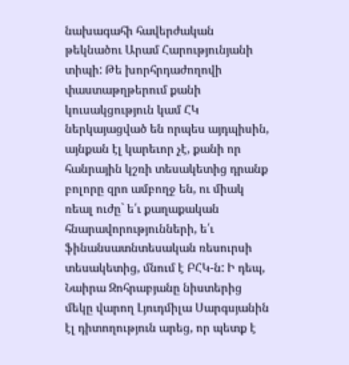նախագահի հավերժական թեկնածու Արամ Հարությունյանի տիպի: Թե խորհրդաժողովի փաստաթղթերում քանի կուսակցություն կամ ՀԿ ներկայացված են որպես այդպիսին, այնքան էլ կարեւոր չէ, քանի որ հանրային կշռի տեսակետից դրանք բոլորը զրո ամբողջ են, ու միակ ռեալ ուժը` ե՛ւ քաղաքական հնարավորությունների, ե՛ւ ֆինանսատնտեսական ռեսուրսի տեսակետից, մնում է ԲՀԿ-ն: Ի դեպ, Նաիրա Զոհրաբյանը նիստերից մեկը վարող Լյուդմիլա Սարգսյանին էլ դիտողություն արեց, որ պետք է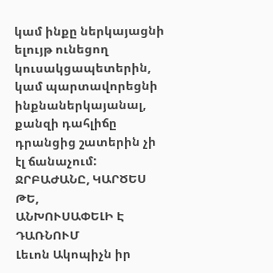կամ ինքը ներկայացնի ելույթ ունեցող կուսակցապետերին, կամ պարտավորեցնի ինքնաներկայանալ, քանզի դահլիճը դրանցից շատերին չի էլ ճանաչում:
ՋՐԲԱԺԱՆԸ, ԿԱՐԾԵՍ ԹԵ,
ԱՆԽՈՒՍԱՓԵԼԻ Է ԴԱՌՆՈՒՄ
Լեւոն Ակոպիչն իր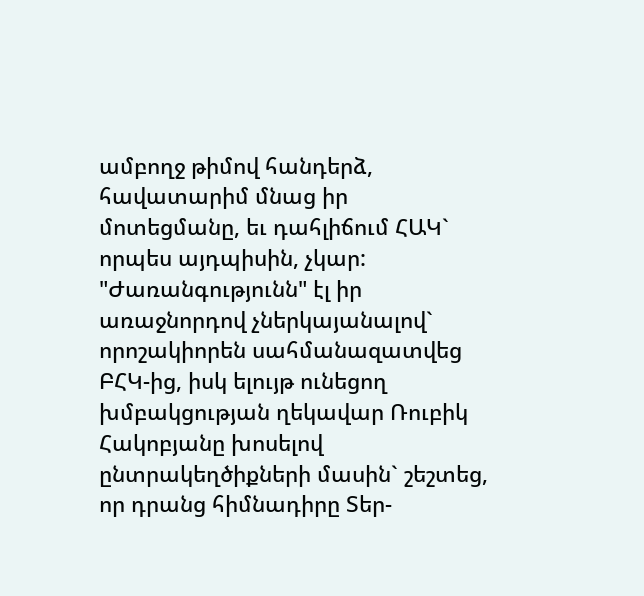ամբողջ թիմով հանդերձ, հավատարիմ մնաց իր մոտեցմանը, եւ դահլիճում ՀԱԿ` որպես այդպիսին, չկար: "Ժառանգությունն" էլ իր առաջնորդով չներկայանալով` որոշակիորեն սահմանազատվեց ԲՀԿ-ից, իսկ ելույթ ունեցող խմբակցության ղեկավար Ռուբիկ Հակոբյանը խոսելով ընտրակեղծիքների մասին` շեշտեց, որ դրանց հիմնադիրը Տեր-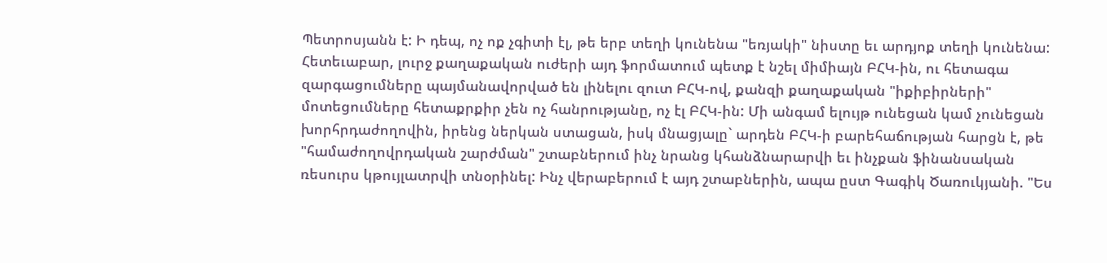Պետրոսյանն է: Ի դեպ, ոչ ոք չգիտի էլ, թե երբ տեղի կունենա "եռյակի" նիստը եւ արդյոք տեղի կունենա:
Հետեւաբար, լուրջ քաղաքական ուժերի այդ ֆորմատում պետք է նշել միմիայն ԲՀԿ-ին, ու հետագա զարգացումները պայմանավորված են լինելու զուտ ԲՀԿ-ով, քանզի քաղաքական "իքիբիրների" մոտեցումները հետաքրքիր չեն ոչ հանրությանը, ոչ էլ ԲՀԿ-ին: Մի անգամ ելույթ ունեցան կամ չունեցան խորհրդաժողովին, իրենց ներկան ստացան, իսկ մնացյալը` արդեն ԲՀԿ-ի բարեհաճության հարցն է, թե "համաժողովրդական շարժման" շտաբներում ինչ նրանց կհանձնարարվի եւ ինչքան ֆինանսական ռեսուրս կթույլատրվի տնօրինել: Ինչ վերաբերում է այդ շտաբներին, ապա ըստ Գագիկ Ծառուկյանի. "Ես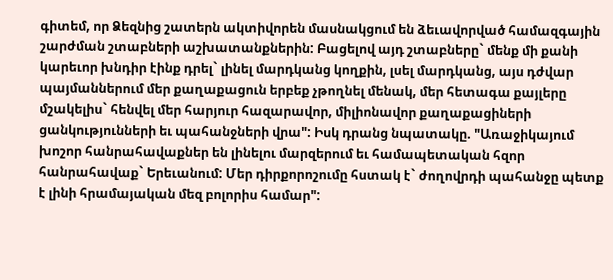գիտեմ, որ Ձեզնից շատերն ակտիվորեն մասնակցում են ձեւավորված համազգային շարժման շտաբների աշխատանքներին: Բացելով այդ շտաբները` մենք մի քանի կարեւոր խնդիր էինք դրել` լինել մարդկանց կողքին, լսել մարդկանց, այս դժվար պայմաններում մեր քաղաքացուն երբեք չթողնել մենակ, մեր հետագա քայլերը մշակելիս` հենվել մեր հարյուր հազարավոր, միլիոնավոր քաղաքացիների ցանկությունների եւ պահանջների վրա": Իսկ դրանց նպատակը. "Առաջիկայում խոշոր հանրահավաքներ են լինելու մարզերում եւ համապետական հզոր հանրահավաք` Երեւանում: Մեր դիրքորոշումը հստակ է` ժողովրդի պահանջը պետք է լինի հրամայական մեզ բոլորիս համար":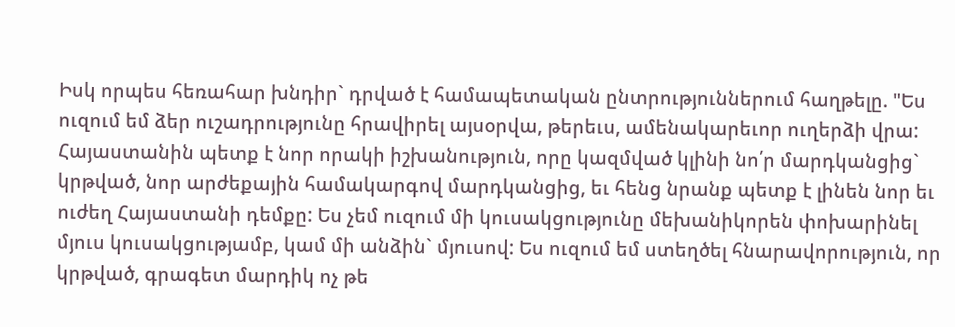Իսկ որպես հեռահար խնդիր` դրված է համապետական ընտրություններում հաղթելը. "Ես ուզում եմ ձեր ուշադրությունը հրավիրել այսօրվա, թերեւս, ամենակարեւոր ուղերձի վրա: Հայաստանին պետք է նոր որակի իշխանություն, որը կազմված կլինի նո՛ր մարդկանցից` կրթված, նոր արժեքային համակարգով մարդկանցից, եւ հենց նրանք պետք է լինեն նոր եւ ուժեղ Հայաստանի դեմքը: Ես չեմ ուզում մի կուսակցությունը մեխանիկորեն փոխարինել մյուս կուսակցությամբ, կամ մի անձին` մյուսով: Ես ուզում եմ ստեղծել հնարավորություն, որ կրթված, գրագետ մարդիկ ոչ թե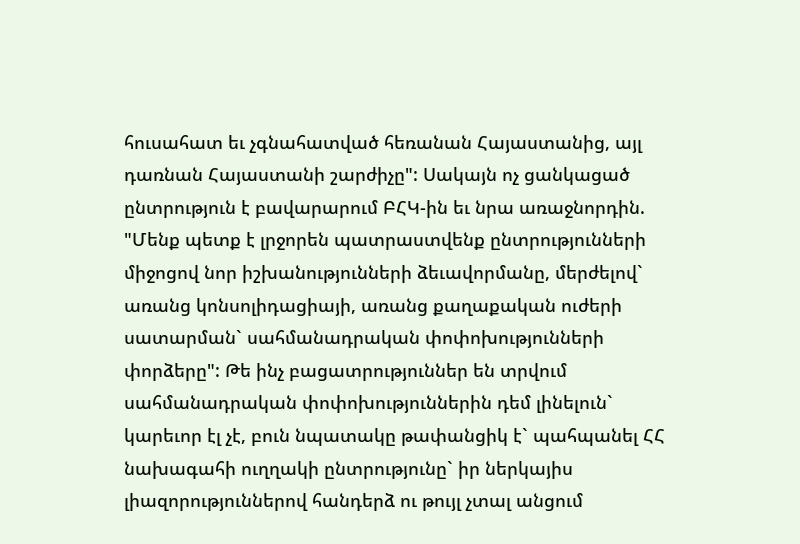հուսահատ եւ չգնահատված հեռանան Հայաստանից, այլ դառնան Հայաստանի շարժիչը": Սակայն ոչ ցանկացած ընտրություն է բավարարում ԲՀԿ-ին եւ նրա առաջնորդին. "Մենք պետք է լրջորեն պատրաստվենք ընտրությունների միջոցով նոր իշխանությունների ձեւավորմանը, մերժելով` առանց կոնսոլիդացիայի, առանց քաղաքական ուժերի սատարման` սահմանադրական փոփոխությունների փորձերը": Թե ինչ բացատրություններ են տրվում սահմանադրական փոփոխություններին դեմ լինելուն` կարեւոր էլ չէ, բուն նպատակը թափանցիկ է` պահպանել ՀՀ նախագահի ուղղակի ընտրությունը` իր ներկայիս լիազորություններով հանդերձ ու թույլ չտալ անցում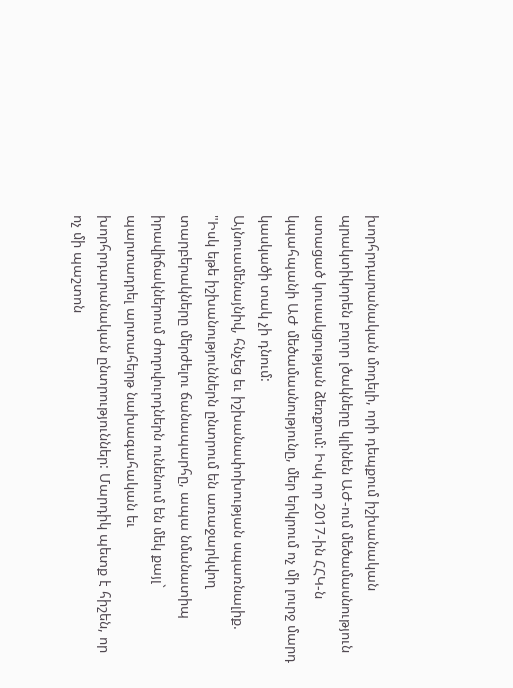խորհրդարանական մոդելի, որի դեպքում իշխանական պրակտիկորեն բոլոր լծակները կլինեն ԱԺ-ում մեծամասնություն ստացած կուսակցության ձեռքում: Իսկ որ 2017-ին ՀՀԿ-ն կպահպանի ԱԺ մեծամասնությունը, մեր երկրում ոչ մի լուրջ մարդ կասկածի տակ չի դնում:
Այնուամենայնիվ, հնչեց եւ իշխանափոխության սպառնալիք. "Իսկ եթե իշխանություններն ընտրում են առաջարկվող տարբերակները մերժելու ճանապարհը, ապա նմանատիպ իրավիճակներում ժողովուրդներն ունենում են մեկ քայլ` պարտադրել արտահերթ նախագահական եւ խորհրդարանական ընտրություններ: Մարդիկ պետք է հիշեն, որ ոչ մի պաշտոն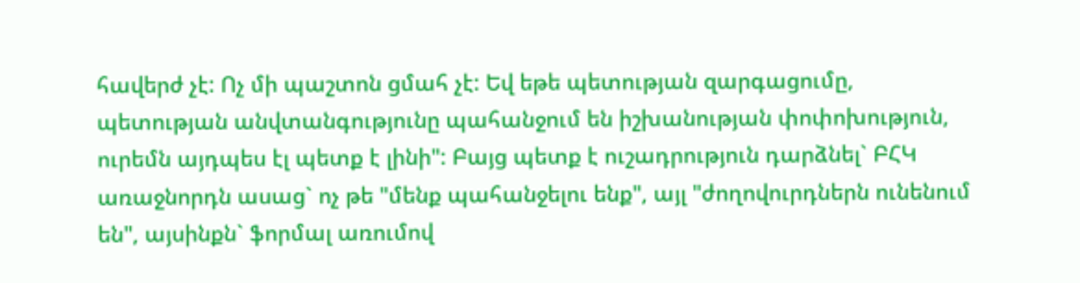հավերժ չէ: Ոչ մի պաշտոն ցմահ չէ: Եվ եթե պետության զարգացումը, պետության անվտանգությունը պահանջում են իշխանության փոփոխություն, ուրեմն այդպես էլ պետք է լինի": Բայց պետք է ուշադրություն դարձնել` ԲՀԿ առաջնորդն ասաց` ոչ թե "մենք պահանջելու ենք", այլ "ժողովուրդներն ունենում են", այսինքն` ֆորմալ առումով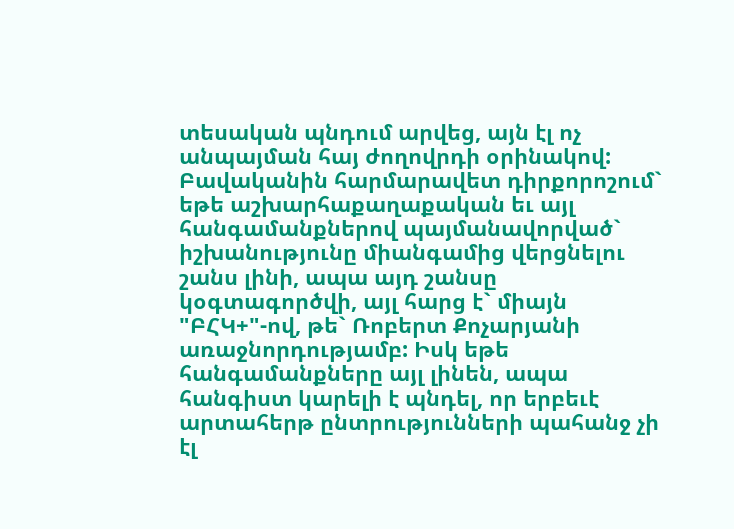տեսական պնդում արվեց, այն էլ ոչ անպայման հայ ժողովրդի օրինակով: Բավականին հարմարավետ դիրքորոշում` եթե աշխարհաքաղաքական եւ այլ հանգամանքներով պայմանավորված` իշխանությունը միանգամից վերցնելու շանս լինի, ապա այդ շանսը կօգտագործվի, այլ հարց է` միայն "ԲՀԿ+"-ով, թե` Ռոբերտ Քոչարյանի առաջնորդությամբ: Իսկ եթե հանգամանքները այլ լինեն, ապա հանգիստ կարելի է պնդել, որ երբեւէ արտահերթ ընտրությունների պահանջ չի էլ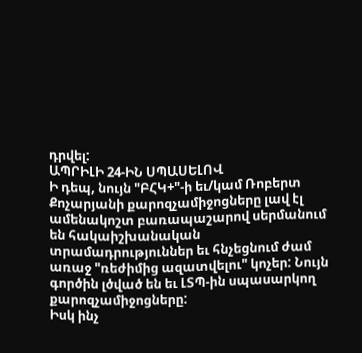դրվել:
ԱՊՐԻԼԻ 24-ԻՆ ՍՊԱՍԵԼՈՎ
Ի դեպ, նույն "ԲՀԿ+"-ի եւ/կամ Ռոբերտ Քոչարյանի քարոզչամիջոցները լավ էլ ամենակոշտ բառապաշարով սերմանում են հակաիշխանական տրամադրություններ եւ հնչեցնում ժամ առաջ "ռեժիմից ազատվելու" կոչեր: Նույն գործին լծված են եւ ԼՏՊ-ին սպասարկող քարոզչամիջոցները:
Իսկ ինչ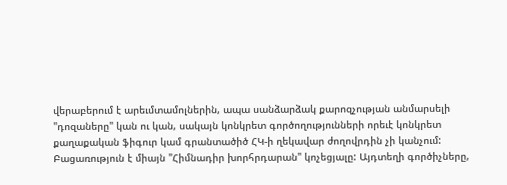վերաբերում է արեւմտամոլներին, ապա սանձարձակ քարոզչության անմարսելի "դոզաները" կան ու կան, սակայն կոնկրետ գործողությունների որեւէ կոնկրետ քաղաքական ֆիգուր կամ գրանտածիծ ՀԿ-ի ղեկավար ժողովրդին չի կանչում:
Բացառություն է միայն "Հիմնադիր խորհրդարան" կոչեցյալը: Այդտեղի գործիչները,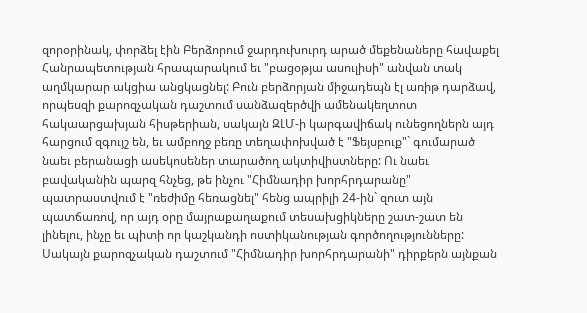զորօրինակ, փորձել էին Բերձորում ջարդուխուրդ արած մեքենաները հավաքել Հանրապետության հրապարակում եւ "բացօթյա ասուլիսի" անվան տակ աղմկարար ակցիա անցկացնել: Բուն բերձորյան միջադեպն էլ առիթ դարձավ, որպեսզի քարոզչական դաշտում սանձազերծվի ամենակեղտոտ հակաարցախյան հիսթերիան, սակայն ԶԼՄ-ի կարգավիճակ ունեցողներն այդ հարցում զգույշ են, եւ ամբողջ բեռը տեղափոխված է "Ֆեյսբուք"` գումարած նաեւ բերանացի ասեկոսեներ տարածող ակտիվիստները: Ու նաեւ բավականին պարզ հնչեց, թե ինչու "Հիմնադիր խորհրդարանը" պատրաստվում է "ռեժիմը հեռացնել" հենց ապրիլի 24-ին` զուտ այն պատճառով, որ այդ օրը մայրաքաղաքում տեսախցիկները շատ-շատ են լինելու, ինչը եւ պիտի որ կաշկանդի ոստիկանության գործողությունները:
Սակայն քարոզչական դաշտում "Հիմնադիր խորհրդարանի" դիրքերն այնքան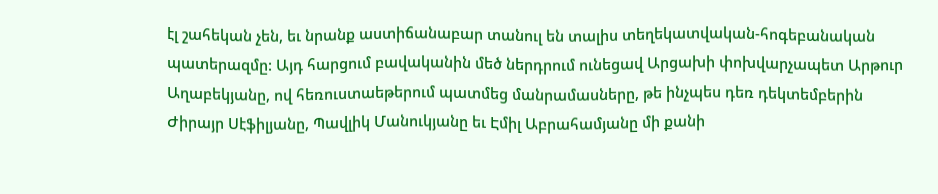էլ շահեկան չեն, եւ նրանք աստիճանաբար տանուլ են տալիս տեղեկատվական-հոգեբանական պատերազմը: Այդ հարցում բավականին մեծ ներդրում ունեցավ Արցախի փոխվարչապետ Արթուր Աղաբեկյանը, ով հեռուստաեթերում պատմեց մանրամասները, թե ինչպես դեռ դեկտեմբերին Ժիրայր Սէֆիլյանը, Պավլիկ Մանուկյանը եւ Էմիլ Աբրահամյանը մի քանի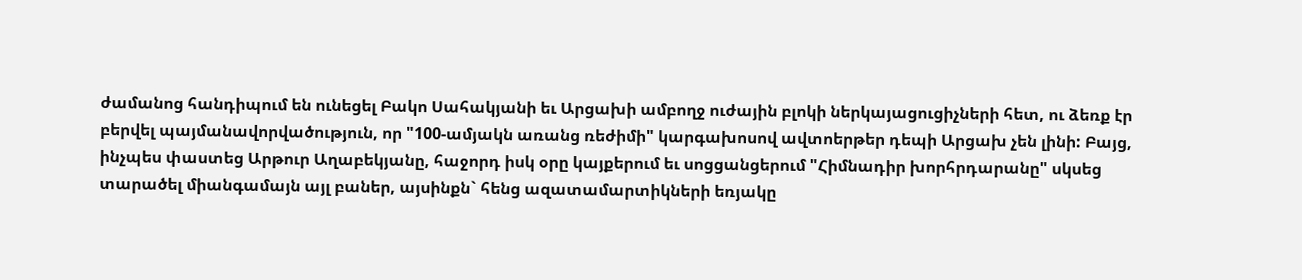ժամանոց հանդիպում են ունեցել Բակո Սահակյանի եւ Արցախի ամբողջ ուժային բլոկի ներկայացուցիչների հետ, ու ձեռք էր բերվել պայմանավորվածություն, որ "100-ամյակն առանց ռեժիմի" կարգախոսով ավտոերթեր դեպի Արցախ չեն լինի: Բայց, ինչպես փաստեց Արթուր Աղաբեկյանը, հաջորդ իսկ օրը կայքերում եւ սոցցանցերում "Հիմնադիր խորհրդարանը" սկսեց տարածել միանգամայն այլ բաներ, այսինքն` հենց ազատամարտիկների եռյակը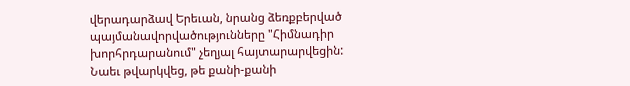վերադարձավ Երեւան, նրանց ձեռքբերված պայմանավորվածությունները "Հիմնադիր խորհրդարանում" չեղյալ հայտարարվեցին: Նաեւ թվարկվեց, թե քանի-քանի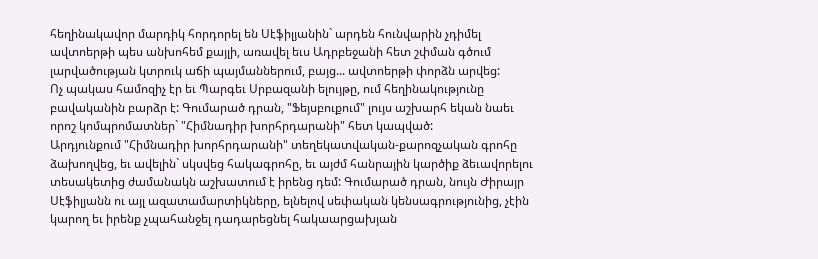հեղինակավոր մարդիկ հորդորել են Սէֆիլյանին` արդեն հունվարին չդիմել ավտոերթի պես անխոհեմ քայլի, առավել եւս Ադրբեջանի հետ շփման գծում լարվածության կտրուկ աճի պայմաններում, բայց... ավտոերթի փորձն արվեց:
Ոչ պակաս համոզիչ էր եւ Պարգեւ Սրբազանի ելույթը, ում հեղինակությունը բավականին բարձր է: Գումարած դրան, "Ֆեյսբուքում" լույս աշխարհ եկան նաեւ որոշ կոմպրոմատներ` "Հիմնադիր խորհրդարանի" հետ կապված:
Արդյունքում "Հիմնադիր խորհրդարանի" տեղեկատվական-քարոզչական գրոհը ձախողվեց, եւ ավելին` սկսվեց հակագրոհը, եւ այժմ հանրային կարծիք ձեւավորելու տեսակետից ժամանակն աշխատում է իրենց դեմ: Գումարած դրան, նույն Ժիրայր Սէֆիլյանն ու այլ ազատամարտիկները, ելնելով սեփական կենսագրությունից, չէին կարող եւ իրենք չպահանջել դադարեցնել հակաարցախյան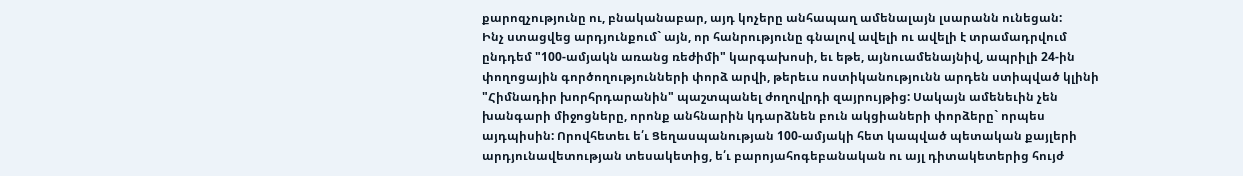քարոզչությունը ու, բնականաբար, այդ կոչերը անհապաղ ամենալայն լսարանն ունեցան:
Ինչ ստացվեց արդյունքում` այն, որ հանրությունը գնալով ավելի ու ավելի է տրամադրվում ընդդեմ "100-ամյակն առանց ռեժիմի" կարգախոսի, եւ եթե, այնուամենայնիվ, ապրիլի 24-ին փողոցային գործողությունների փորձ արվի, թերեւս ոստիկանությունն արդեն ստիպված կլինի "Հիմնադիր խորհրդարանին" պաշտպանել ժողովրդի զայրույթից: Սակայն ամենեւին չեն խանգարի միջոցները, որոնք անհնարին կդարձնեն բուն ակցիաների փորձերը` որպես այդպիսին: Որովհետեւ ե՛ւ Ցեղասպանության 100-ամյակի հետ կապված պետական քայլերի արդյունավետության տեսակետից, ե՛ւ բարոյահոգեբանական ու այլ դիտակետերից հույժ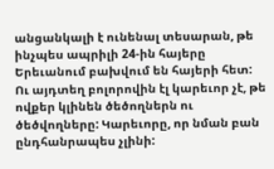անցանկալի է ունենալ տեսարան, թե ինչպես ապրիլի 24-ին հայերը Երեւանում բախվում են հայերի հետ: Ու այդտեղ բոլորովին էլ կարեւոր չէ, թե ովքեր կլինեն ծեծողներն ու ծեծվողները: Կարեւորը, որ նման բան ընդհանրապես չլինի: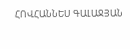ՀՈՎՀԱՆՆԵՍ ԳԱԼԱՋՅԱՆ